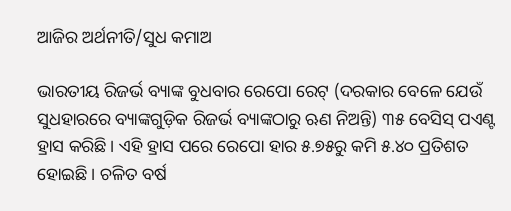ଆଜିର ଅର୍ଥନୀତି/ସୁଧ କମାଅ

ଭାରତୀୟ ରିଜର୍ଭ ବ୍ୟାଙ୍କ ବୁଧବାର ରେପୋ ରେଟ୍‌ (ଦରକାର ବେଳେ ଯେଉଁ ସୁଧହାରରେ ବ୍ୟାଙ୍କଗୁଡ଼ିକ ରିଜର୍ଭ ବ୍ୟାଙ୍କଠାରୁ ଋଣ ନିଅନ୍ତି) ୩୫ ବେସିସ୍‌ ପଏଣ୍ଟ ହ୍ରାସ କରିଛି। ଏହି ହ୍ରାସ ପରେ ରେପୋ ହାର ୫.୭୫ରୁ କମି ୫.୪୦ ପ୍ରତିଶତ ହୋଇଛି। ଚଳିତ ବର୍ଷ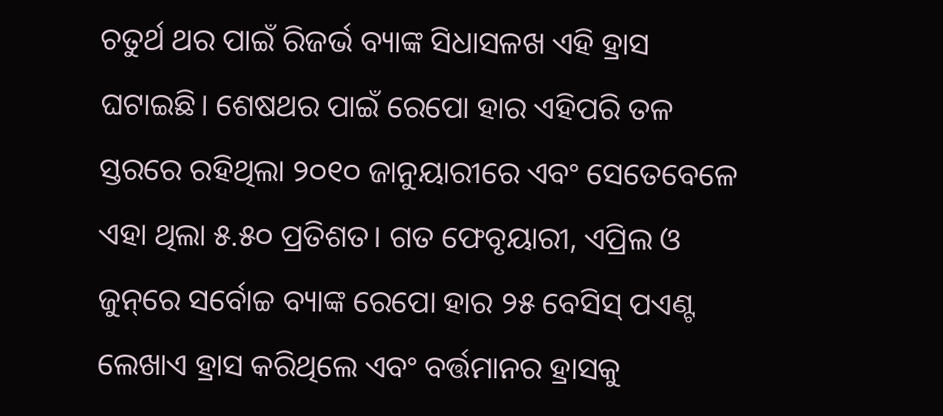ଚତୁର୍ଥ ଥର ପାଇଁ ରିଜର୍ଭ ବ୍ୟାଙ୍କ ସିଧାସଳଖ ଏହି ହ୍ରାସ ଘଟାଇଛି। ଶେଷଥର ପାଇଁ ରେପୋ ହାର ଏହିପରି ତଳ ସ୍ତରରେ ରହିଥିଲା ୨୦୧୦ ଜାନୁୟାରୀରେ ଏବଂ ସେତେବେଳେ ଏହା ଥିଲା ୫.୫୦ ପ୍ରତିଶତ। ଗତ ଫେବୃୟାରୀ, ଏପ୍ରିଲ ଓ ଜୁନ୍‌ରେ ସର୍ବୋଚ୍ଚ ବ୍ୟାଙ୍କ ରେପୋ ହାର ୨୫ ବେସିସ୍‌ ପଏଣ୍ଟ ଲେଖାଏ ହ୍ରାସ କରିଥିଲେ ଏବଂ ବର୍ତ୍ତମାନର ହ୍ରାସକୁ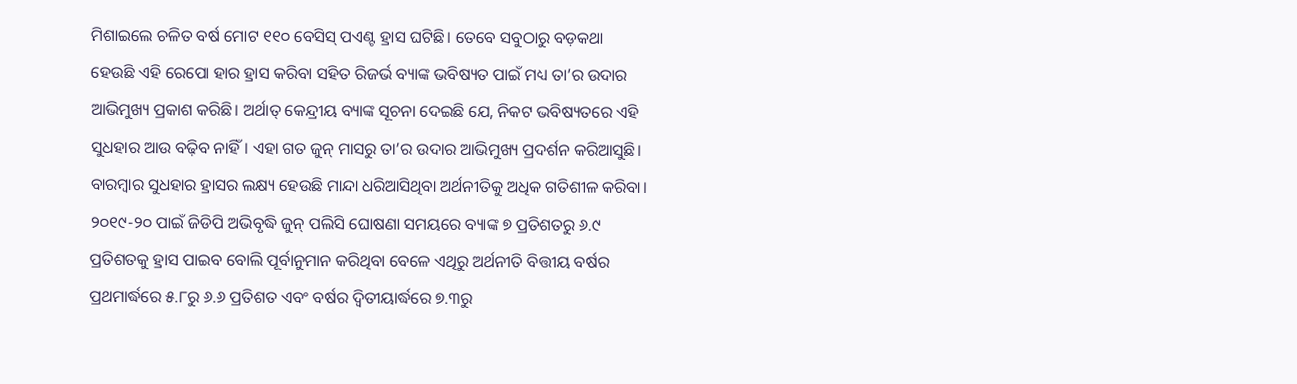ମିଶାଇଲେ ଚଳିତ ବର୍ଷ ମୋଟ ୧୧୦ ବେସିସ୍‌ ପଏଣ୍ଟ ହ୍ରାସ ଘଟିଛି। ତେବେ ସବୁଠାରୁ ବଡ଼କଥା ହେଉଛି ଏହି ରେପୋ ହାର ହ୍ରାସ କରିବା ସହିତ ରିଜର୍ଭ ବ୍ୟାଙ୍କ ଭବିଷ୍ୟତ ପାଇଁ ମଧ୍ୟ ତା’ର ଉଦାର ଆଭିମୁଖ୍ୟ ପ୍ରକାଶ କରିଛି। ଅର୍ଥାତ୍‌ କେନ୍ଦ୍ରୀୟ ବ୍ୟାଙ୍କ ସୂଚନା ଦେଇଛି ଯେ, ନିକଟ ଭବିଷ୍ୟତରେ ଏହି ସୁଧହାର ଆଉ ବଢ଼ିବ ନାହିଁ। ଏହା ଗତ ଜୁନ୍‌ ମାସରୁ ତା’ର ଉଦାର ଆଭିମୁଖ୍ୟ ପ୍ରଦର୍ଶନ କରିଆସୁଛି। ବାରମ୍ବାର ସୁଧହାର ହ୍ରାସର ଲକ୍ଷ୍ୟ ହେଉଛି ମାନ୍ଦା ଧରିଆସିଥିବା ଅର୍ଥନୀତିକୁ ଅଧିକ ଗତିଶୀଳ କରିବା। ୨୦୧୯-୨୦ ପାଇଁ ଜିଡିପି ଅଭିବୃଦ୍ଧି ଜୁନ୍‌ ପଲିସି ଘୋଷଣା ସମୟରେ ବ୍ୟାଙ୍କ ୭ ପ୍ରତିଶତରୁ ୬.୯ ପ୍ରତିଶତକୁ ହ୍ରାସ ପାଇବ ବୋଲି ପୂର୍ବାନୁମାନ କରିଥିବା ବେଳେ ଏଥିରୁ ଅର୍ଥନୀତି ବିତ୍ତୀୟ ବର୍ଷର ପ୍ରଥମାର୍ଦ୍ଧରେ ୫.୮ରୁ ୬.୬ ପ୍ରତିଶତ ଏବଂ ବର୍ଷର ଦ୍ୱିତୀୟାର୍ଦ୍ଧରେ ୭.୩ରୁ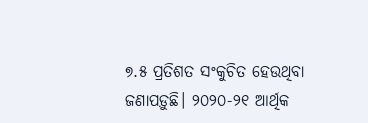୭.୫ ପ୍ରତିଶତ ସଂକୁଚିତ ହେଉଥିବା ଜଣାପଡ଼ୁଛି। ୨୦୨୦-୨୧ ଆର୍ଥିକ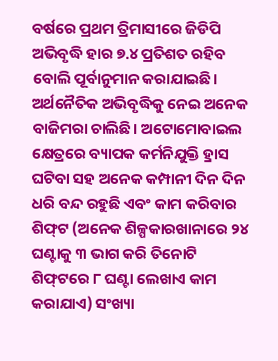ବର୍ଷରେ ପ୍ରଥମ ତ୍ରିମାସୀରେ ଜିଡିପି ଅଭିବୃଦ୍ଧି ହାର ୭.୪ ପ୍ରତିଶତ ରହିବ ବୋଲି ପୂର୍ବାନୁମାନ କରାଯାଇଛି।
ଅର୍ଥନୈତିକ ଅଭିବୃଦ୍ଧିକୁ ନେଇ ଅନେକ ବାଜିମରା ଚାଲିଛି। ଅଟୋମୋବାଇଲ କ୍ଷେତ୍ରରେ ବ୍ୟାପକ କର୍ମନିଯୁକ୍ତି ହ୍ରାସ ଘଟିବା ସହ ଅନେକ କମ୍ପାନୀ ଦିନ ଦିନ ଧରି ବନ୍ଦ ରହୁଛି ଏବଂ କାମ କରିବାର ଶିଫ୍‌ଟ (ଅନେକ ଶିଳ୍ପକାରଖାନାରେ ୨୪ ଘଣ୍ଟାକୁ ୩ ଭାଗ କରି ତିନୋଟି ଶିଫ୍‌ଟରେ ୮ ଘଣ୍ଟା ଲେଖାଏ କାମ କରାଯାଏ) ସଂଖ୍ୟା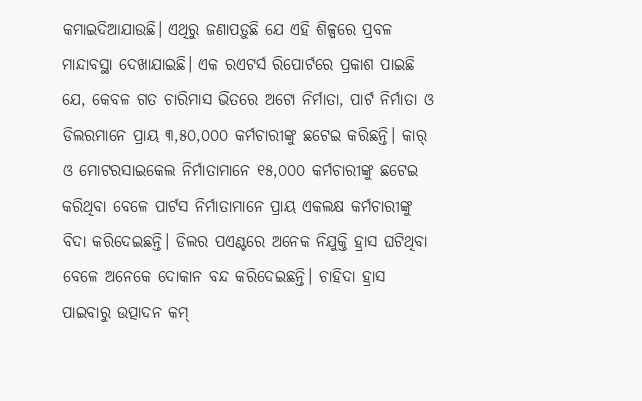କମାଇଦିଆଯାଉଛି। ଏଥିରୁ ଜଣାପଡ଼ୁଛି ଯେ ଏହି ଶିଳ୍ପରେ ପ୍ରବଳ ମାନ୍ଦାବସ୍ଥା ଦେଖାଯାଇଛି। ଏକ ରଏଟର୍ସ ରିପୋର୍ଟରେ ପ୍ରକାଶ ପାଇଛି ଯେ, କେବଳ ଗତ ଚାରିମାସ ଭିତରେ ଅଟୋ ନିର୍ମାତା, ପାର୍ଟ ନିର୍ମାତା ଓ ଡିଲରମାନେ ପ୍ରାୟ ୩,୫୦,୦୦୦ କର୍ମଚାରୀଙ୍କୁ ଛଟେଇ କରିଛନ୍ତି। କାର୍‌ ଓ ମୋଟରସାଇକେଲ ନିର୍ମାତାମାନେ ୧୫,୦୦୦ କର୍ମଚାରୀଙ୍କୁ ଛଟେଇ କରିଥିବା ବେଳେ ପାର୍ଟସ ନିର୍ମାତାମାନେ ପ୍ରାୟ ଏକଲକ୍ଷ କର୍ମଚାରୀଙ୍କୁ ବିଦା କରିଦେଇଛନ୍ତି। ଡିଲର ପଏଣ୍ଟରେ ଅନେକ ନିଯୁକ୍ତି ହ୍ରାସ ଘଟିଥିବା ବେଳେ ଅନେକେ ଦୋକାନ ବନ୍ଦ କରିଦେଇଛନ୍ତି। ଚାହିଦା ହ୍ରାସ ପାଇବାରୁ ଉତ୍ପାଦନ କମ୍‌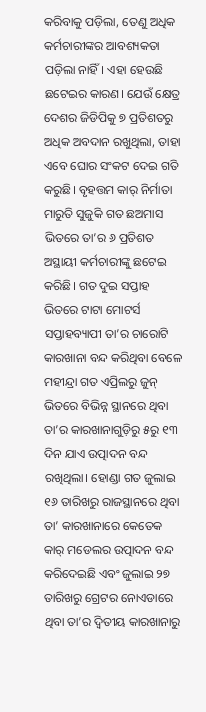କରିବାକୁ ପଡ଼ିଲା, ତେଣୁ ଅଧିକ କର୍ମଚାରୀଙ୍କର ଆବଶ୍ୟକତା ପଡ଼ିଲା ନାହିଁ। ଏହା ହେଉଛି ଛଟେଇର କାରଣ। ଯେଉଁ କ୍ଷେତ୍ର ଦେଶର ଜିଡିପିକୁ ୭ ପ୍ରତିଶତରୁ ଅଧିକ ଅବଦାନ ରଖୁଥିଲା, ତାହା ଏବେ ଘୋର ସଂକଟ ଦେଇ ଗତି କରୁଛି। ବୃହତ୍ତମ କାର୍‌ ନିର୍ମାତା ମାରୁତି ସୁଜୁକି ଗତ ଛଅମାସ ଭିତରେ ତା’ର ୬ ପ୍ରତିଶତ ଅସ୍ଥାୟୀ କର୍ମଚାରୀଙ୍କୁ ଛଟେଇ କରିଛି। ଗତ ଦୁଇ ସପ୍ତାହ ଭିତରେ ଟାଟା ମୋଟର୍ସ ସପ୍ତାହବ୍ୟାପୀ ତା’ର ଚାରୋଟି କାରଖାନା ବନ୍ଦ କରିଥିବା ବେଳେ ମହୀନ୍ଦ୍ରା ଗତ ଏପ୍ରିଲରୁ ଜୁନ୍‌ ଭିତରେ ବିଭିନ୍ନ ସ୍ଥାନରେ ଥିବା ତା’ର କାରଖାନାଗୁଡ଼ିରୁ ୫ରୁ ୧୩ ଦିନ ଯାଏ ଉତ୍ପାଦନ ବନ୍ଦ ରଖିଥିଲା। ହୋଣ୍ଡା ଗତ ଜୁଲାଇ ୧୬ ତାରିଖରୁ ରାଜସ୍ଥାନରେ ଥିବା ତା’ କାରଖାନାରେ କେତେକ କାର୍‌ ମଡେଲର ଉତ୍ପାଦନ ବନ୍ଦ କରିଦେଇଛି ଏବଂ ଜୁଲାଇ ୨୭ ତାରିଖରୁ ଗ୍ରେଟର ନୋଏଡାରେ ଥିବା ତା’ର ଦ୍ୱିତୀୟ କାରଖାନାରୁ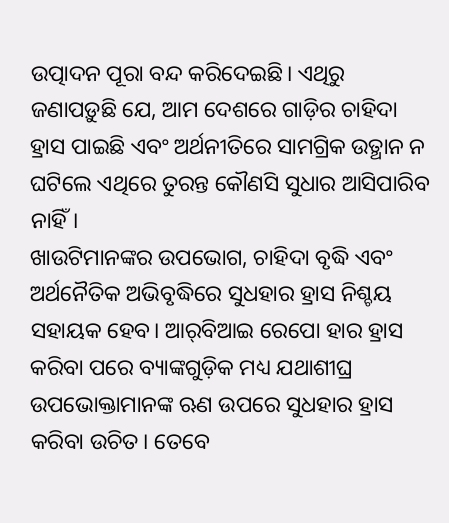ଉତ୍ପାଦନ ପୂରା ବନ୍ଦ କରିଦେଇଛି। ଏଥିରୁ ଜଣାପଡ଼ୁଛି ଯେ, ଆମ ଦେଶରେ ଗାଡ଼ିର ଚାହିଦା ହ୍ରାସ ପାଇଛି ଏବଂ ଅର୍ଥନୀତିରେ ସାମଗ୍ରିକ ଉତ୍ଥାନ ନ ଘଟିଲେ ଏଥିରେ ତୁରନ୍ତ କୌଣସି ସୁଧାର ଆସିପାରିବ ନାହିଁ।
ଖାଉଟିମାନଙ୍କର ଉପଭୋଗ, ଚାହିଦା ବୃଦ୍ଧି ଏବଂ ଅର୍ଥନୈତିକ ଅଭିବୃଦ୍ଧିରେ ସୁଧହାର ହ୍ରାସ ନିଶ୍ଚୟ ସହାୟକ ହେବ। ଆର୍‌ବିଆଇ ରେପୋ ହାର ହ୍ରାସ କରିବା ପରେ ବ୍ୟାଙ୍କଗୁଡ଼ିକ ମଧ୍ୟ ଯଥାଶୀଘ୍ର ଉପଭୋକ୍ତାମାନଙ୍କ ଋଣ ଉପରେ ସୁଧହାର ହ୍ରାସ କରିବା ଉଚିତ। ତେବେ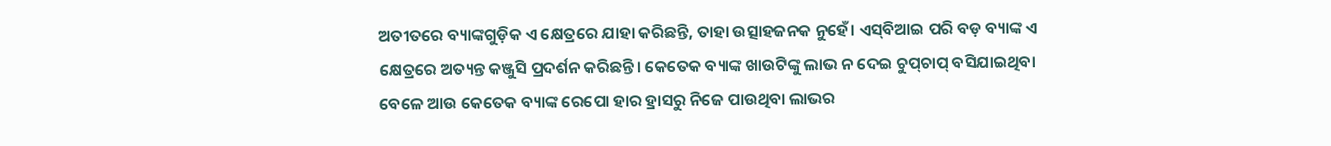ଅତୀତରେ ବ୍ୟାଙ୍କଗୁଡ଼ିକ ଏ କ୍ଷେତ୍ରରେ ଯାହା କରିଛନ୍ତି, ତାହା ଉତ୍ସାହଜନକ ନୁହେଁ। ଏସ୍‌ବିଆଇ ପରି ବଡ଼ ବ୍ୟାଙ୍କ ଏ କ୍ଷେତ୍ରରେ ଅତ୍ୟନ୍ତ କଞ୍ଜୁସି ପ୍ରଦର୍ଶନ କରିଛନ୍ତି। କେତେକ ବ୍ୟାଙ୍କ ଖାଉଟିଙ୍କୁ ଲାଭ ନ ଦେଇ ଚୁପ୍‌ଚାପ୍‌ ବସିଯାଇଥିବା ବେଳେ ଆଉ କେତେକ ବ୍ୟାଙ୍କ ରେପୋ ହାର ହ୍ରାସରୁ ନିଜେ ପାଉଥିବା ଲାଭର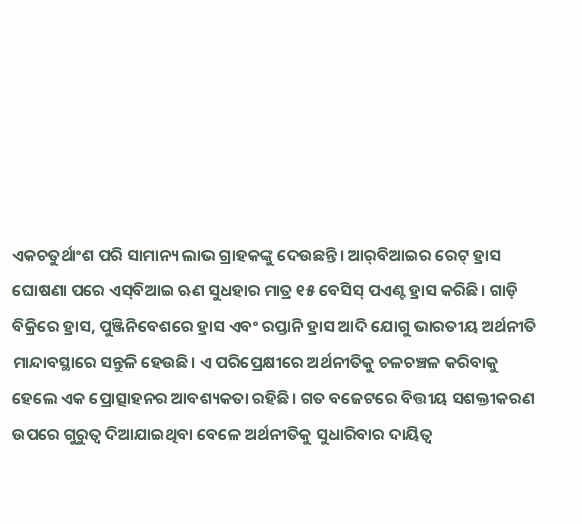ଏକଚତୁର୍ଥାଂଶ ପରି ସାମାନ୍ୟ ଲାଭ ଗ୍ରାହକଙ୍କୁ ଦେଉଛନ୍ତି। ଆର୍‌ବିଆଇର ରେଟ୍‌ ହ୍ରାସ ଘୋଷଣା ପରେ ଏସ୍‌ବିଆଇ ଋଣ ସୁଧହାର ମାତ୍ର ୧୫ ବେସିସ୍‌ ପଏଣ୍ଟ ହ୍ରାସ କରିଛି। ଗାଡ଼ି ବିକ୍ରିରେ ହ୍ରାସ, ପୁଞ୍ଜିନିବେଶରେ ହ୍ରାସ ଏବଂ ରପ୍ତାନି ହ୍ରାସ ଆଦି ଯୋଗୁ ଭାରତୀୟ ଅର୍ଥନୀତି ମାନ୍ଦାବସ୍ଥାରେ ସନ୍ତୁଳି ହେଉଛି। ଏ ପରିପ୍ରେକ୍ଷୀରେ ଅର୍ଥନୀତିକୁ ଚଳଚଞ୍ଚଳ କରିବାକୁ ହେଲେ ଏକ ପ୍ରୋତ୍ସାହନର ଆବଶ୍ୟକତା ରହିଛି। ଗତ ବଜେଟରେ ବିତ୍ତୀୟ ସଶକ୍ତୀକରଣ ଉପରେ ଗୁରୁତ୍ୱ ଦିଆଯାଇଥିବା ବେଳେ ଅର୍ଥନୀତିକୁ ସୁଧାରିବାର ଦାୟିତ୍ୱ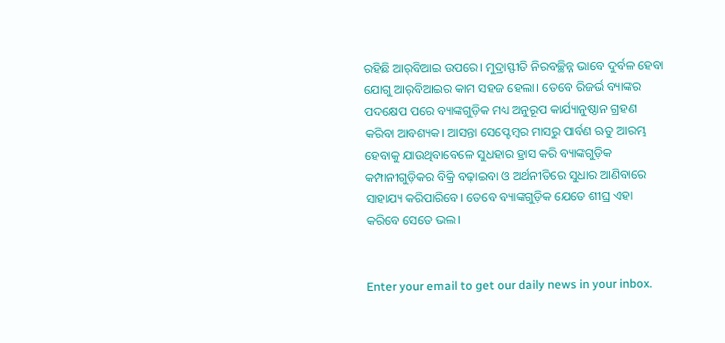ରହିଛି ଆର୍‌ବିଆଇ ଉପରେ। ମୁଦ୍ରାସ୍ଫୀତି ନିରବଚ୍ଛିନ୍ନ ଭାବେ ଦୁର୍ବଳ ହେବା ଯୋଗୁ ଆର୍‌ବିଆଇର କାମ ସହଜ ହେଲା। ତେବେ ରିଜର୍ଭ ବ୍ୟାଙ୍କର ପଦକ୍ଷେପ ପରେ ବ୍ୟାଙ୍କଗୁଡ଼ିକ ମଧ୍ୟ ଅନୁରୂପ କାର୍ଯ୍ୟାନୁଷ୍ଠାନ ଗ୍ରହଣ କରିବା ଆବଶ୍ୟକ। ଆସନ୍ତା ସେପ୍ଟେମ୍ବର ମାସରୁ ପାର୍ବଣ ଋତୁ ଆରମ୍ଭ ହେବାକୁ ଯାଉଥିବାବେଳେ ସୁଧହାର ହ୍ରାସ କରି ବ୍ୟାଙ୍କଗୁଡ଼ିକ କମ୍ପାନୀଗୁଡ଼ିକର ବିକ୍ରି ବଢ଼ାଇବା ଓ ଅର୍ଥନୀତିରେ ସୁଧାର ଆଣିବାରେ ସାହାଯ୍ୟ କରିପାରିବେ। ତେବେ ବ୍ୟାଙ୍କଗୁଡ଼ିକ ଯେତେ ଶୀଘ୍ର ଏହା କରିବେ ସେତେ ଭଲ।


Enter your email to get our daily news in your inbox.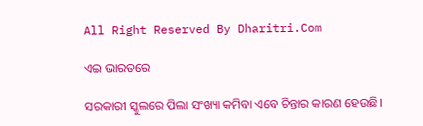All Right Reserved By Dharitri.Com

ଏଇ ଭାରତରେ

ସରକାରୀ ସ୍କୁଲରେ ପିଲା ସଂଖ୍ୟା କମିବା ଏବେ ଚିନ୍ତାର କାରଣ ହେଉଛି।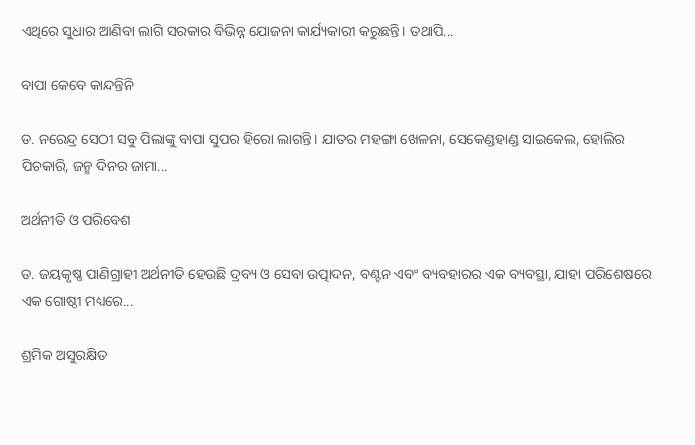ଏଥିରେ ସୁଧାର ଆଣିବା ଲାଗି ସରକାର ବିଭିନ୍ନ ଯୋଜନା କାର୍ଯ୍ୟକାରୀ କରୁଛନ୍ତି। ତଥାପି...

ବାପା କେବେ କାନ୍ଦନ୍ତିନି

ଡ. ନରେନ୍ଦ୍ର ସେଠୀ ସବୁ ପିଲାଙ୍କୁ ବାପା ସୁପର ହିରୋ ଲାଗନ୍ତି। ଯାତର ମହଙ୍ଗା ଖେଳନା, ସେକେଣ୍ଡହାଣ୍ଡ ସାଇକେଲ, ହୋଲିର ପିଚକାରି, ଜନ୍ମ ଦିନର ଜାମା...

ଅର୍ଥନୀତି ଓ ପରିବେଶ

ଡ. ଜୟକୃଷ୍ଣ ପାଣିଗ୍ରାହୀ ଅର୍ଥନୀତି ହେଉଛି ଦ୍ରବ୍ୟ ଓ ସେବା ଉତ୍ପାଦନ, ବଣ୍ଟନ ଏବଂ ବ୍ୟବହାରର ଏକ ବ୍ୟବସ୍ଥା, ଯାହା ପରିଶେଷରେ ଏକ ଗୋଷ୍ଠୀ ମଧ୍ୟରେ...

ଶ୍ରମିକ ଅସୁରକ୍ଷିତ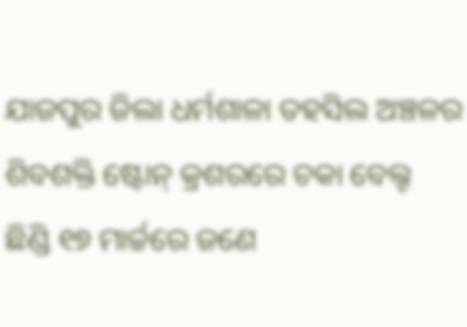ଯାଜପୁର ଜିଲା ଧର୍ମଶାଳା ତହସିଲ ଅଞ୍ଚଳର ଶିବଶକ୍ତି ଷ୍ଟୋନ୍‌ କ୍ରଶରରେ ଚକା ବେଲ୍ଟ ଛିଣ୍ଡି ୧୭ ମାର୍ଚ୍ଚରେ ଜଣେ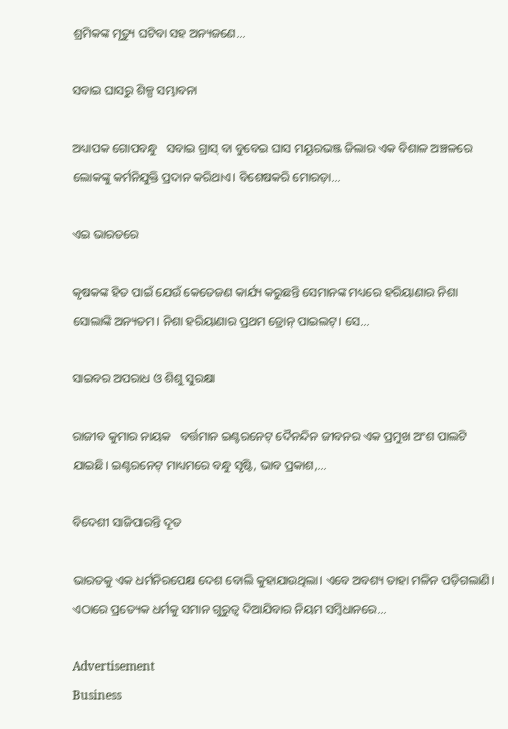ଶ୍ରମିକଙ୍କ ମୃତ୍ୟୁ ଘଟିବା ସହ ଅନ୍ୟଜଣେ...

ସବାଇ ଘାସରୁ ଶିଳ୍ପ ସମ୍ଭାବନା

ଅଧ୍ୟାପକ ଗୋପବନ୍ଧୁ   ସବାଇ ଗ୍ରାସ୍‌ ବା ବୁବେଇ ଘାସ ମୟୂରଭଞ୍ଜ ଜିଲାର ଏକ ବିଶାଳ ଅଞ୍ଚଳରେ ଲୋକଙ୍କୁ କର୍ମନିଯୁକ୍ତି ପ୍ରଦାନ କରିଥାଏ। ବିଶେଷକରି ମୋରଡ଼ା...

ଏଇ ଭାରତରେ

କୃଷକଙ୍କ ହିତ ପାଇଁ ଯେଉଁ କେତେଜଣ କାର୍ଯ୍ୟ କରୁଛନ୍ତି ସେମାନଙ୍କ ମଧ୍ୟରେ ହରିୟାଣାର ନିଶା ସୋଲାଙ୍କି ଅନ୍ୟତମ। ନିଶା ହରିୟାଣାର ପ୍ରଥମ ଡ୍ରୋନ୍‌ ପାଇଲଟ୍‌। ସେ...

ସାଇବର ଅପରାଧ ଓ ଶିଶୁ ସୁରକ୍ଷା

ରାଜୀବ କୁମାର ନାୟକ   ବର୍ତ୍ତମାନ ଇଣ୍ଟରନେଟ୍‌ ଦୈନନ୍ଦିନ ଜୀବନର ଏକ ପ୍ରମୁଖ ଅଂଶ ପାଲଟି ଯାଇଛି। ଇଣ୍ଟରନେଟ୍‌ ମାଧ୍ୟମରେ ବନ୍ଧୁ ସୃଷ୍ଟି, ଭାବ ପ୍ରକାଶ,...

ବିଦେଶୀ ସାଜିପାରନ୍ତି ଦୂତ

ଭାରତକୁ ଏକ ଧର୍ମନିରପେକ୍ଷ ଦେଶ ବୋଲି କୁହାଯାଉଥିଲା। ଏବେ ଅବଶ୍ୟ ତାହା ମଳିନ ପଡ଼ିଗଲାଣି। ଏଠାରେ ପ୍ରତ୍ୟେକ ଧର୍ମକୁ ସମାନ ଗୁରୁତ୍ୱ ଦିଆଯିବାର ନିୟମ ସମ୍ବିଧାନରେ...

Advertisement
Business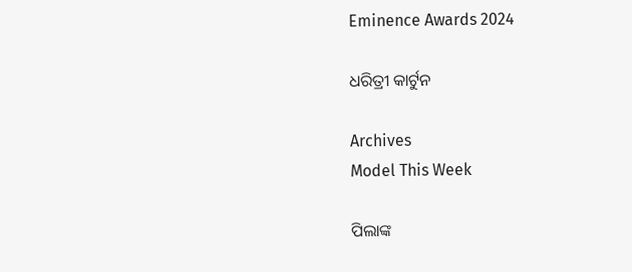Eminence Awards 2024

ଧରିତ୍ରୀ କାର୍ଟୁନ

Archives
Model This Week

ପିଲାଙ୍କ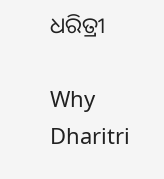ଧରିତ୍ରୀ

Why Dharitri